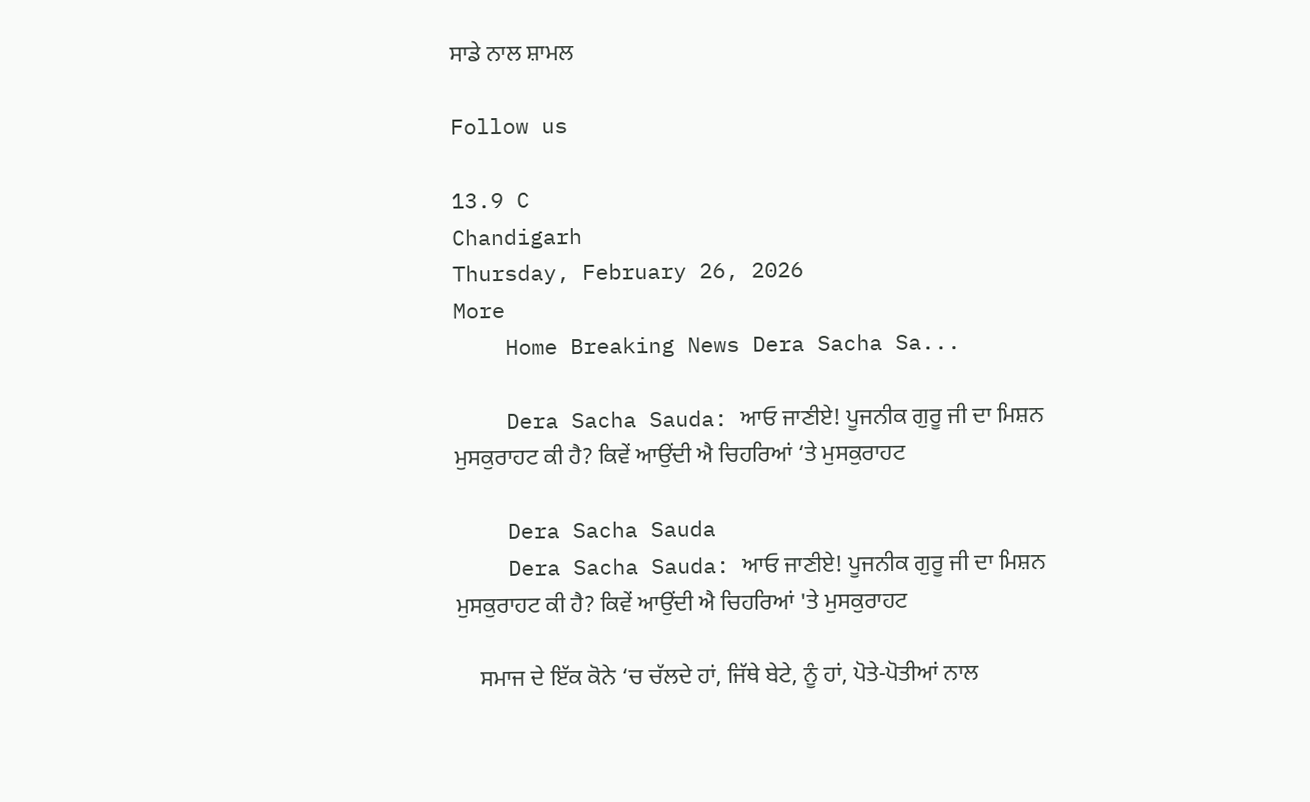ਸਾਡੇ ਨਾਲ ਸ਼ਾਮਲ

Follow us

13.9 C
Chandigarh
Thursday, February 26, 2026
More
    Home Breaking News Dera Sacha Sa...

    Dera Sacha Sauda: ਆਓ ਜਾਣੀਏ! ਪੂਜਨੀਕ ਗੁਰੂ ਜੀ ਦਾ ਮਿਸ਼ਨ ਮੁਸਕੁਰਾਹਟ ਕੀ ਹੈ? ਕਿਵੇਂ ਆਉਂਦੀ ਐ ਚਿਹਰਿਆਂ ‘ਤੇ ਮੁਸਕੁਰਾਹਟ

    Dera Sacha Sauda
    Dera Sacha Sauda: ਆਓ ਜਾਣੀਏ! ਪੂਜਨੀਕ ਗੁਰੂ ਜੀ ਦਾ ਮਿਸ਼ਨ ਮੁਸਕੁਰਾਹਟ ਕੀ ਹੈ? ਕਿਵੇਂ ਆਉਂਦੀ ਐ ਚਿਹਰਿਆਂ 'ਤੇ ਮੁਸਕੁਰਾਹਟ

    ਸਮਾਜ ਦੇ ਇੱਕ ਕੋਨੇ ‘ਚ ਚੱਲਦੇ ਹਾਂ, ਜਿੱਥੇ ਬੇਟੇ, ਨੂੰ ਹਾਂ, ਪੋਤੇ-ਪੋਤੀਆਂ ਨਾਲ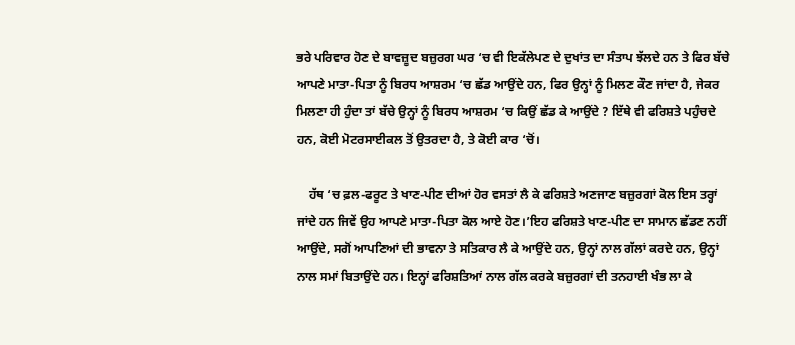ਭਰੇ ਪਰਿਵਾਰ ਹੋਣ ਦੇ ਬਾਵਜ਼ੂਦ ਬਜ਼ੁਰਗ ਘਰ ‘ਚ ਵੀ ਇਕੱਲੇਪਣ ਦੇ ਦੁਖਾਂਤ ਦਾ ਸੰਤਾਪ ਝੱਲਦੇ ਹਨ ਤੇ ਫਿਰ ਬੱਚੇ ਆਪਣੇ ਮਾਤਾ-ਪਿਤਾ ਨੂੰ ਬਿਰਧ ਆਸ਼ਰਮ ‘ਚ ਛੱਡ ਆਉਂਦੇ ਹਨ, ਫਿਰ ਉਨ੍ਹਾਂ ਨੂੰ ਮਿਲਣ ਕੌਣ ਜਾਂਦਾ ਹੈ, ਜੇਕਰ ਮਿਲਣਾ ਹੀ ਹੁੰਦਾ ਤਾਂ ਬੱਚੇ ਉਨ੍ਹਾਂ ਨੂੰ ਬਿਰਧ ਆਸ਼ਰਮ ‘ਚ ਕਿਉਂ ਛੱਡ ਕੇ ਆਉਂਦੇ ? ਇੱਥੇ ਵੀ ਫਰਿਸ਼ਤੇ ਪਹੁੰਚਦੇ ਹਨ, ਕੋਈ ਮੋਟਰਸਾਈਕਲ ਤੋਂ ਉਤਰਦਾ ਹੈ, ਤੇ ਕੋਈ ਕਾਰ ‘ਚੋਂ।

    ਹੱਥ ‘ਚ ਫ਼ਲ-ਫਰੂਟ ਤੇ ਖਾਣ-ਪੀਣ ਦੀਆਂ ਹੋਰ ਵਸਤਾਂ ਲੈ ਕੇ ਫਰਿਸ਼ਤੇ ਅਣਜਾਣ ਬਜ਼ੁਰਗਾਂ ਕੋਲ ਇਸ ਤਰ੍ਹਾਂ ਜਾਂਦੇ ਹਨ ਜਿਵੇਂ ਉਹ ਆਪਣੇ ਮਾਤਾ-ਪਿਤਾ ਕੋਲ ਆਏ ਹੋਣ।’ਇਹ ਫਰਿਸ਼ਤੇ ਖਾਣ-ਪੀਣ ਦਾ ਸਾਮਾਨ ਛੱਡਣ ਨਹੀਂ ਆਉਂਦੇ, ਸਗੋਂ ਆਪਣਿਆਂ ਦੀ ਭਾਵਨਾ ਤੇ ਸਤਿਕਾਰ ਲੈ ਕੇ ਆਉਂਦੇ ਹਨ, ਉਨ੍ਹਾਂ ਨਾਲ ਗੱਲਾਂ ਕਰਦੇ ਹਨ, ਉਨ੍ਹਾਂ ਨਾਲ ਸਮਾਂ ਬਿਤਾਉਂਦੇ ਹਨ। ਇਨ੍ਹਾਂ ਫਰਿਸ਼ਤਿਆਂ ਨਾਲ ਗੱਲ ਕਰਕੇ ਬਜ਼ੁਰਗਾਂ ਦੀ ਤਨਹਾਈ ਖੰਭ ਲਾ ਕੇ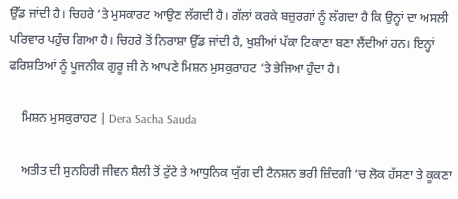ਉੱਡ ਜਾਂਦੀ ਹੈ। ਚਿਹਰੇ ‘ਤੇ ਮੁਸਕਾਰਟ ਆਉਣ ਲੱਗਦੀ ਹੈ। ਗੱਲਾਂ ਕਰਕੇ ਬਜ਼ੁਰਗਾਂ ਨੂੰ ਲੱਗਦਾ ਹੈ ਕਿ ਉਨ੍ਹਾਂ ਦਾ ਅਸਲੀ ਪਰਿਵਾਰ ਪਹੁੰਚ ਗਿਆ ਹੈ। ਚਿਹਰੇ ਤੋਂ ਨਿਰਾਸ਼ਾ ਉੱਡ ਜਾਂਦੀ ਹੈ, ਖੁਸ਼ੀਆਂ ਪੱਕਾ ਟਿਕਾਣਾ ਬਣਾ ਲੈਂਦੀਆਂ ਹਨ। ਇਨ੍ਹਾਂ ਫਰਿਸ਼ਤਿਆਂ ਨੂੰ ਪੂਜਨੀਕ ਗੁਰੂ ਜੀ ਨੇ ਆਪਣੇ ਮਿਸ਼ਨ ਮੁਸਕੁਰਾਹਟ ‘ਤੇ ਭੇਜਿਆ ਹੁੰਦਾ ਹੈ।

    ਮਿਸ਼ਨ ਮੁਸਕੁਰਾਹਟ | Dera Sacha Sauda

    ਅਤੀਤ ਦੀ ਸੁਨਹਿਰੀ ਜੀਵਨ ਸ਼ੈਲੀ ਤੋਂ ਟੁੱਟੇ ਤੇ ਆਧੁਨਿਕ ਯੁੱਗ ਦੀ ਟੈਨਸ਼ਨ ਭਰੀ ਜ਼ਿੰਦਗੀ ‘ਚ ਲੋਕ ਹੱਸਣਾ ਤੇ ਕੂਕਣਾ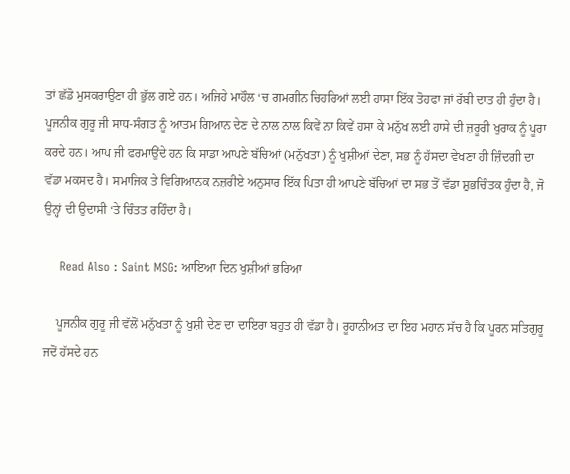ਤਾਂ ਛੱਡੋ ਮੁਸਕਰਾਉਣਾ ਹੀ ਭੁੱਲ ਗਏ ਹਨ। ਅਜਿਹੇ ਮਾਹੌਲ ‘ਚ ਗਮਗੀਨ ਚਿਹਰਿਆਂ ਲਈ ਹਾਸਾ ਇੱਕ ਤੋਹਫਾ ਜਾਂ ਰੱਬੀ ਦਾਤ ਹੀ ਹੁੰਦਾ ਹੈ। ਪੂਜਨੀਕ ਗੁਰੂ ਜੀ ਸਾਧ-ਸੰਗਤ ਨੂੰ ਆਤਮ ਗਿਆਨ ਦੇਣ ਦੇ ਨਾਲ ਨਾਲ ਕਿਵੇਂ ਨਾ ਕਿਵੇਂ ਹਸਾ ਕੇ ਮਨੁੱਖ ਲਈ ਹਾਸੇ ਦੀ ਜ਼ਰੂਰੀ ਖੁਰਾਕ ਨੂੰ ਪੂਰਾ ਕਰਦੇ ਹਨ। ਆਪ ਜੀ ਫਰਮਾਉਂਦੇ ਹਨ ਕਿ ਸਾਡਾ ਆਪਣੇ ਬੱਚਿਆਂ (ਮਨੁੱਖਤਾ) ਨੂੰ ਖੁਸ਼ੀਆਂ ਦੇਣਾ, ਸਭ ਨੂੰ ਹੱਸਦਾ ਵੇਖਣਾ ਹੀ ਜ਼ਿੰਦਗੀ ਦਾ ਵੱਡਾ ਮਕਸਦ ਹੈ। ਸਮਾਜਿਕ ਤੇ ਵਿਗਿਆਨਕ ਨਜ਼ਰੀਏ ਅਨੁਸਾਰ ਇੱਕ ਪਿਤਾ ਹੀ ਆਪਣੇ ਬੱਚਿਆਂ ਦਾ ਸਭ ਤੋਂ ਵੱਡਾ ਸ਼ੁਭਚਿੰਤਕ ਹੁੰਦਾ ਹੈ, ਜੋ ਉਨ੍ਹਾਂ ਦੀ ਉਦਾਸੀ ‘ਤੇ ਚਿੰਤਤ ਰਹਿੰਦਾ ਹੈ।

    Read Also : Saint MSG: ਆਇਆ ਦਿਨ ਖੁਸ਼ੀਆਂ ਭਰਿਆ

    ਪੂਜਨੀਕ ਗੁਰੂ ਜੀ ਵੱਲੋਂ ਮਨੁੱਖਤਾ ਨੂੰ ਖੁਸ਼ੀ ਦੇਣ ਦਾ ਦਾਇਰਾ ਬਹੁਤ ਹੀ ਵੱਡਾ ਹੈ। ਰੂਹਾਨੀਅਤ ਦਾ ਇਹ ਮਹਾਨ ਸੱਚ ਹੈ ਕਿ ਪੂਰਨ ਸਤਿਗੁਰੂ ਜਦੋਂ ਹੱਸਦੇ ਹਨ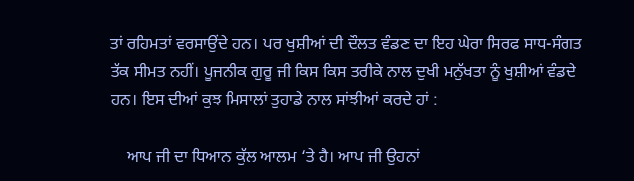ਤਾਂ ਰਹਿਮਤਾਂ ਵਰਸਾਉਂਦੇ ਹਨ। ਪਰ ਖੁਸ਼ੀਆਂ ਦੀ ਦੌਲਤ ਵੰਡਣ ਦਾ ਇਹ ਘੇਰਾ ਸਿਰਫ ਸਾਧ-ਸੰਗਤ ਤੱਕ ਸੀਮਤ ਨਹੀਂ। ਪੂਜਨੀਕ ਗੁਰੂ ਜੀ ਕਿਸ ਕਿਸ ਤਰੀਕੇ ਨਾਲ ਦੁਖੀ ਮਨੁੱਖਤਾ ਨੂੰ ਖੁਸ਼ੀਆਂ ਵੰਡਦੇ ਹਨ। ਇਸ ਦੀਆਂ ਕੁਝ ਮਿਸਾਲਾਂ ਤੁਹਾਡੇ ਨਾਲ ਸਾਂਝੀਆਂ ਕਰਦੇ ਹਾਂ :

    ਆਪ ਜੀ ਦਾ ਧਿਆਨ ਕੁੱਲ ਆਲਮ ‘ਤੇ ਹੈ। ਆਪ ਜੀ ਉਹਨਾਂ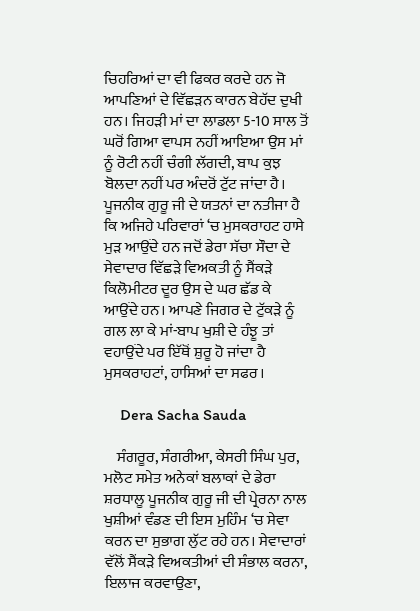ਚਿਹਰਿਆਂ ਦਾ ਵੀ ਫਿਕਰ ਕਰਦੇ ਹਨ ਜੋ ਆਪਣਿਆਂ ਦੇ ਵਿੱਛੜਨ ਕਾਰਨ ਬੇਹੱਦ ਦੁਖੀ ਹਨ। ਜਿਹੜੀ ਮਾਂ ਦਾ ਲਾਡਲਾ 5-10 ਸਾਲ ਤੋਂ ਘਰੋਂ ਗਿਆ ਵਾਪਸ ਨਹੀਂ ਆਇਆ ਉਸ ਮਾਂ ਨੂੰ ਰੋਟੀ ਨਹੀਂ ਚੰਗੀ ਲੱਗਦੀ, ਬਾਪ ਕੁਝ ਬੋਲਦਾ ਨਹੀਂ ਪਰ ਅੰਦਰੋਂ ਟੁੱਟ ਜਾਂਦਾ ਹੈ। ਪੂਜਨੀਕ ਗੁਰੂ ਜੀ ਦੇ ਯਤਨਾਂ ਦਾ ਨਤੀਜਾ ਹੈ ਕਿ ਅਜਿਹੇ ਪਰਿਵਾਰਾਂ ‘ਚ ਮੁਸਕਰਾਹਟ ਹਾਸੇ ਮੁੜ ਆਉਂਦੇ ਹਨ ਜਦੋਂ ਡੇਰਾ ਸੱਚਾ ਸੌਦਾ ਦੇ ਸੇਵਾਦਾਰ ਵਿੱਛੜੇ ਵਿਅਕਤੀ ਨੂੰ ਸੈਂਕੜੇ ਕਿਲੋਮੀਟਰ ਦੂਰ ਉਸ ਦੇ ਘਰ ਛੱਡ ਕੇ ਆਉਂਦੇ ਹਨ। ਆਪਣੇ ਜਿਗਰ ਦੇ ਟੁੱਕੜੇ ਨੂੰ ਗਲ ਲਾ ਕੇ ਮਾਂ-ਬਾਪ ਖੁਸ਼ੀ ਦੇ ਹੰਝੂ ਤਾਂ ਵਹਾਉਂਦੇ ਪਰ ਇੱਥੋਂ ਸ਼ੁਰੂ ਹੋ ਜਾਂਦਾ ਹੈ ਮੁਸਕਰਾਹਟਾਂ, ਹਾਸਿਆਂ ਦਾ ਸਫਰ।

    Dera Sacha Sauda

    ਸੰਗਰੂਰ, ਸੰਗਰੀਆ, ਕੇਸਰੀ ਸਿੰਘ ਪੁਰ, ਮਲੋਟ ਸਮੇਤ ਅਨੇਕਾਂ ਬਲਾਕਾਂ ਦੇ ਡੇਰਾ ਸ਼ਰਧਾਲੂ ਪੂਜਨੀਕ ਗੁਰੂ ਜੀ ਦੀ ਪ੍ਰੇਰਨਾ ਨਾਲ ਖੁਸ਼ੀਆਂ ਵੰਡਣ ਦੀ ਇਸ ਮੁਹਿੰਮ ‘ਚ ਸੇਵਾ ਕਰਨ ਦਾ ਸੁਭਾਗ ਲੁੱਟ ਰਹੇ ਹਨ। ਸੇਵਾਦਾਰਾਂ ਵੱਲੋਂ ਸੈਂਕੜੇ ਵਿਅਕਤੀਆਂ ਦੀ ਸੰਭਾਲ ਕਰਨਾ, ਇਲਾਜ ਕਰਵਾਉਣਾ,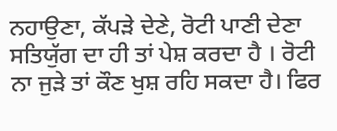ਨਹਾਉਣਾ, ਕੱਪੜੇ ਦੇਣੇ, ਰੋਟੀ ਪਾਣੀ ਦੇਣਾ ਸਤਿਯੁੱਗ ਦਾ ਹੀ ਤਾਂ ਪੇਸ਼ ਕਰਦਾ ਹੈ । ਰੋਟੀ ਨਾ ਜੁੜੇ ਤਾਂ ਕੌਣ ਖੁਸ਼ ਰਹਿ ਸਕਦਾ ਹੈ। ਫਿਰ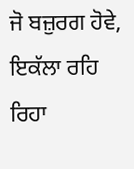ਜੋ ਬਜ਼ੁਰਗ ਹੋਵੇ, ਇਕੱਲਾ ਰਹਿ ਰਿਹਾ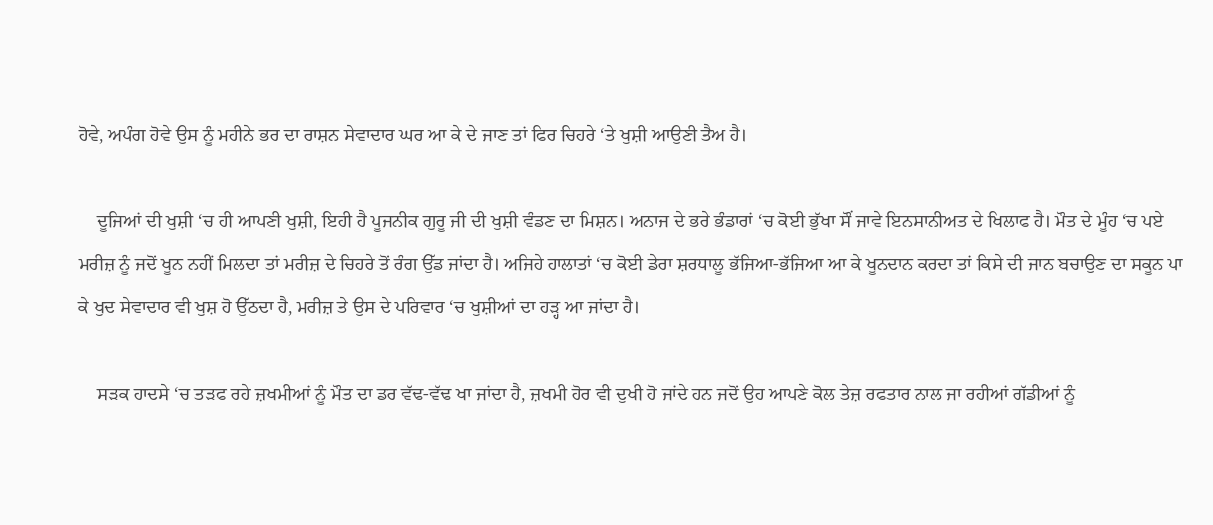ਹੋਵੇ, ਅਪੰਗ ਹੋਵੇ ਉਸ ਨੂੰ ਮਹੀਨੇ ਭਰ ਦਾ ਰਾਸ਼ਨ ਸੇਵਾਦਾਰ ਘਰ ਆ ਕੇ ਦੇ ਜਾਣ ਤਾਂ ਫਿਰ ਚਿਹਰੇ ‘ਤੇ ਖੁਸ਼ੀ ਆਉਣੀ ਤੈਅ ਹੈ।

    ਦੂਜਿਆਂ ਦੀ ਖੁਸ਼ੀ ‘ਚ ਹੀ ਆਪਣੀ ਖੁਸ਼ੀ, ਇਹੀ ਹੈ ਪੂਜਨੀਕ ਗੁਰੂ ਜੀ ਦੀ ਖੁਸ਼ੀ ਵੰਡਣ ਦਾ ਮਿਸ਼ਨ। ਅਨਾਜ ਦੇ ਭਰੇ ਭੰਡਾਰਾਂ ‘ਚ ਕੋਈ ਭੁੱਖਾ ਸੌਂ ਜਾਵੇ ਇਨਸਾਨੀਅਤ ਦੇ ਖਿਲਾਫ ਹੈ। ਮੌਤ ਦੇ ਮੂੰਹ ‘ਚ ਪਏ ਮਰੀਜ਼ ਨੂੰ ਜਦੋਂ ਖੂਨ ਨਹੀਂ ਮਿਲਦਾ ਤਾਂ ਮਰੀਜ਼ ਦੇ ਚਿਹਰੇ ਤੋਂ ਰੰਗ ਉੱਡ ਜਾਂਦਾ ਹੈ। ਅਜਿਹੇ ਹਾਲਾਤਾਂ ‘ਚ ਕੋਈ ਡੇਰਾ ਸ਼ਰਧਾਲੂ ਭੱਜਿਆ-ਭੱਜਿਆ ਆ ਕੇ ਖੂਨਦਾਨ ਕਰਦਾ ਤਾਂ ਕਿਸੇ ਦੀ ਜਾਨ ਬਚਾਉਣ ਦਾ ਸਕੂਨ ਪਾ ਕੇ ਖੁਦ ਸੇਵਾਦਾਰ ਵੀ ਖੁਸ਼ ਹੋ ਉੱਠਦਾ ਹੈ, ਮਰੀਜ਼ ਤੇ ਉਸ ਦੇ ਪਰਿਵਾਰ ‘ਚ ਖੁਸ਼ੀਆਂ ਦਾ ਹੜ੍ਹ ਆ ਜਾਂਦਾ ਹੈ।

    ਸੜਕ ਹਾਦਸੇ ‘ਚ ਤੜਫ ਰਹੇ ਜ਼ਖਮੀਆਂ ਨੂੰ ਮੌਤ ਦਾ ਡਰ ਵੱਢ-ਵੱਢ ਖਾ ਜਾਂਦਾ ਹੈ, ਜ਼ਖਮੀ ਹੋਰ ਵੀ ਦੁਖੀ ਹੋ ਜਾਂਦੇ ਹਨ ਜਦੋਂ ਉਹ ਆਪਣੇ ਕੋਲ ਤੇਜ਼ ਰਫਤਾਰ ਨਾਲ ਜਾ ਰਹੀਆਂ ਗੱਡੀਆਂ ਨੂੰ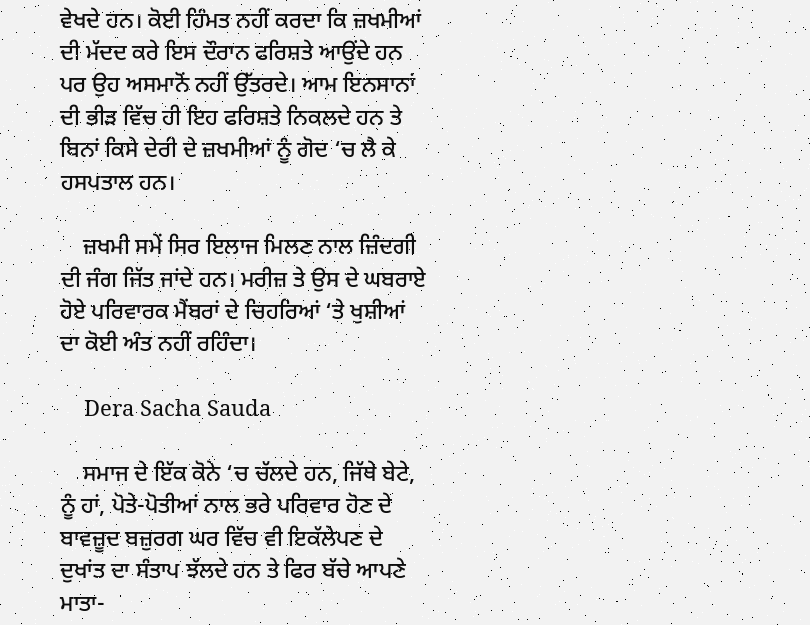ਵੇਖਦੇ ਹਨ। ਕੋਈ ਹਿੰਮਤ ਨਹੀਂ ਕਰਦਾ ਕਿ ਜ਼ਖਮੀਆਂ ਦੀ ਮੱਦਦ ਕਰੇ ਇਸ ਦੌਰਾਨ ਫਰਿਸ਼ਤੇ ਆਉਂਦੇ ਹਨ ਪਰ ਉਹ ਅਸਮਾਨੋਂ ਨਹੀਂ ਉੱਤਰਦੇ। ਆਮ ਇਨਸਾਨਾਂ ਦੀ ਭੀੜ ਵਿੱਚ ਹੀ ਇਹ ਫਰਿਸ਼ਤੇ ਨਿਕਲਦੇ ਹਨ ਤੇ ਬਿਨਾਂ ਕਿਸੇ ਦੇਰੀ ਦੇ ਜ਼ਖਮੀਆਂ ਨੂੰ ਗੋਦ ‘ਚ ਲੈ ਕੇ ਹਸਪਤਾਲ ਹਨ।

    ਜ਼ਖਮੀ ਸਮੇਂ ਸਿਰ ਇਲਾਜ ਮਿਲਣ ਨਾਲ ਜ਼ਿੰਦਗੀ ਦੀ ਜੰਗ ਜਿੱਤ ਜਾਂਦੇ ਹਨ। ਮਰੀਜ਼ ਤੇ ਉਸ ਦੇ ਘਬਰਾਏ ਹੋਏ ਪਰਿਵਾਰਕ ਮੈਂਬਰਾਂ ਦੇ ਚਿਹਰਿਆਂ ‘ਤੇ ਖੁਸ਼ੀਆਂ ਦਾ ਕੋਈ ਅੰਤ ਨਹੀਂ ਰਹਿੰਦਾ।

    Dera Sacha Sauda

    ਸਮਾਜ ਦੇ ਇੱਕ ਕੋਨੇ ‘ਚ ਚੱਲਦੇ ਹਨ, ਜਿੱਥੇ ਬੇਟੇ, ਨੂੰ ਹਾਂ, ਪੋਤੇ-ਪੋਤੀਆਂ ਨਾਲ ਭਰੇ ਪਰਿਵਾਰ ਹੋਣ ਦੇ ਬਾਵਜ਼ੂਦ ਬਜ਼ੁਰਗ ਘਰ ਵਿੱਚ ਵੀ ਇਕੱਲੇਪਣ ਦੇ ਦੁਖਾਂਤ ਦਾ ਸੰਤਾਪ ਝੱਲਦੇ ਹਨ ਤੇ ਫਿਰ ਬੱਚੇ ਆਪਣੇ ਮਾਤਾ-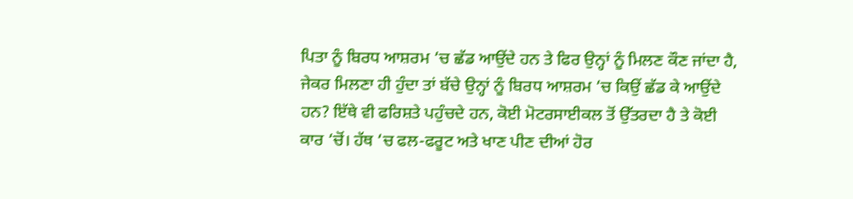ਪਿਤਾ ਨੂੰ ਬਿਰਧ ਆਸ਼ਰਮ ‘ਚ ਛੱਡ ਆਉਂਦੇ ਹਨ ਤੇ ਫਿਰ ਉਨ੍ਹਾਂ ਨੂੰ ਮਿਲਣ ਕੌਣ ਜਾਂਦਾ ਹੈ, ਜੇਕਰ ਮਿਲਣਾ ਹੀ ਹੁੰਦਾ ਤਾਂ ਬੱਚੇ ਉਨ੍ਹਾਂ ਨੂੰ ਬਿਰਧ ਆਸ਼ਰਮ ‘ਚ ਕਿਉਂ ਛੱਡ ਕੇ ਆਉਂਦੇ ਹਨ? ਇੱਥੇ ਵੀ ਫਰਿਸ਼ਤੇ ਪਹੁੰਚਦੇ ਹਨ, ਕੋਈ ਮੋਟਰਸਾਈਕਲ ਤੋਂ ਉੱਤਰਦਾ ਹੈ ਤੇ ਕੋਈ ਕਾਰ ‘ਚੋਂ। ਹੱਥ ‘ਚ ਫਲ-ਫਰੂਟ ਅਤੇ ਖਾਣ ਪੀਣ ਦੀਆਂ ਹੋਰ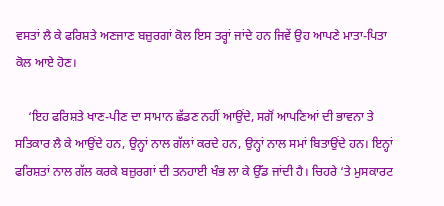ਵਸਤਾਂ ਲੈ ਕੇ ਫਰਿਸ਼ਤੇ ਅਣਜਾਣ ਬਜ਼ੁਰਗਾਂ ਕੋਲ ਇਸ ਤਰ੍ਹਾਂ ਜਾਂਦੇ ਹਨ ਜਿਵੇਂ ਉਹ ਆਪਣੇ ਮਾਤਾ-ਪਿਤਾ ਕੋਲ ਆਏ ਹੋਣ।

    ‘ਇਹ ਫਰਿਸ਼ਤੇ ਖਾਣ-ਪੀਣ ਦਾ ਸਾਮਾਨ ਛੱਡਣ ਨਹੀਂ ਆਉਂਦੇ, ਸਗੋਂ ਆਪਣਿਆਂ ਦੀ ਭਾਵਨਾ ਤੇ ਸਤਿਕਾਰ ਲੈ ਕੇ ਆਉਂਦੇ ਹਨ, ਉਨ੍ਹਾਂ ਨਾਲ ਗੱਲਾਂ ਕਰਦੇ ਹਨ, ਉਨ੍ਹਾਂ ਨਾਲ ਸਮਾਂ ਬਿਤਾਉਂਦੇ ਹਨ। ਇਨ੍ਹਾਂ ਫਰਿਸ਼ਤਾਂ ਨਾਲ ਗੱਲ ਕਰਕੇ ਬਜ਼ੁਰਗਾਂ ਦੀ ਤਨਹਾਈ ਖੰਭ ਲਾ ਕੇ ਉੱਡ ਜਾਂਦੀ ਹੈ। ਚਿਹਰੇ ‘ਤੇ ਮੁਸਕਾਰਟ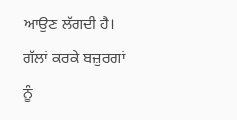ਆਉਣ ਲੱਗਦੀ ਹੈ। ਗੱਲਾਂ ਕਰਕੇ ਬਜ਼ੁਰਗਾਂ ਨੂੰ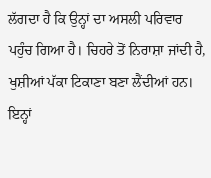ਲੱਗਦਾ ਹੈ ਕਿ ਉਨ੍ਹਾਂ ਦਾ ਅਸਲੀ ਪਰਿਵਾਰ ਪਹੁੰਚ ਗਿਆ ਹੈ। ਚਿਹਰੇ ਤੋਂ ਨਿਰਾਸ਼ਾ ਜਾਂਦੀ ਹੈ, ਖੁਸ਼ੀਆਂ ਪੱਕਾ ਟਿਕਾਣਾ ਬਣਾ ਲੈਂਦੀਆਂ ਹਨ। ਇਨ੍ਹਾਂ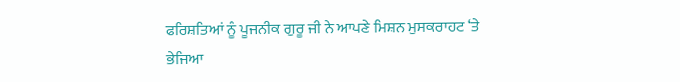ਫਰਿਸ਼ਤਿਆਂ ਨੂੰ ਪੂਜਨੀਕ ਗੁਰੂ ਜੀ ਨੇ ਆਪਣੇ ਮਿਸ਼ਨ ਮੁਸਕਰਾਹਟ ‘ਤੇ ਭੇਜਿਆ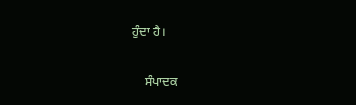ਹੁੰਦਾ ਹੈ।

    ਸੰਪਾਦਕ